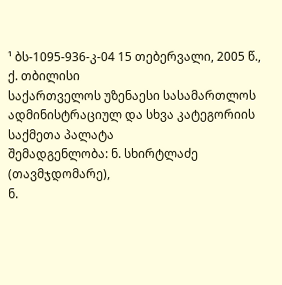¹ ბს-1095-936-კ-04 15 თებერვალი, 2005 წ., ქ. თბილისი
საქართველოს უზენაესი სასამართლოს ადმინისტრაციულ და სხვა კატეგორიის საქმეთა პალატა
შემადგენლობა: ნ. სხირტლაძე (თავმჯდომარე),
ნ.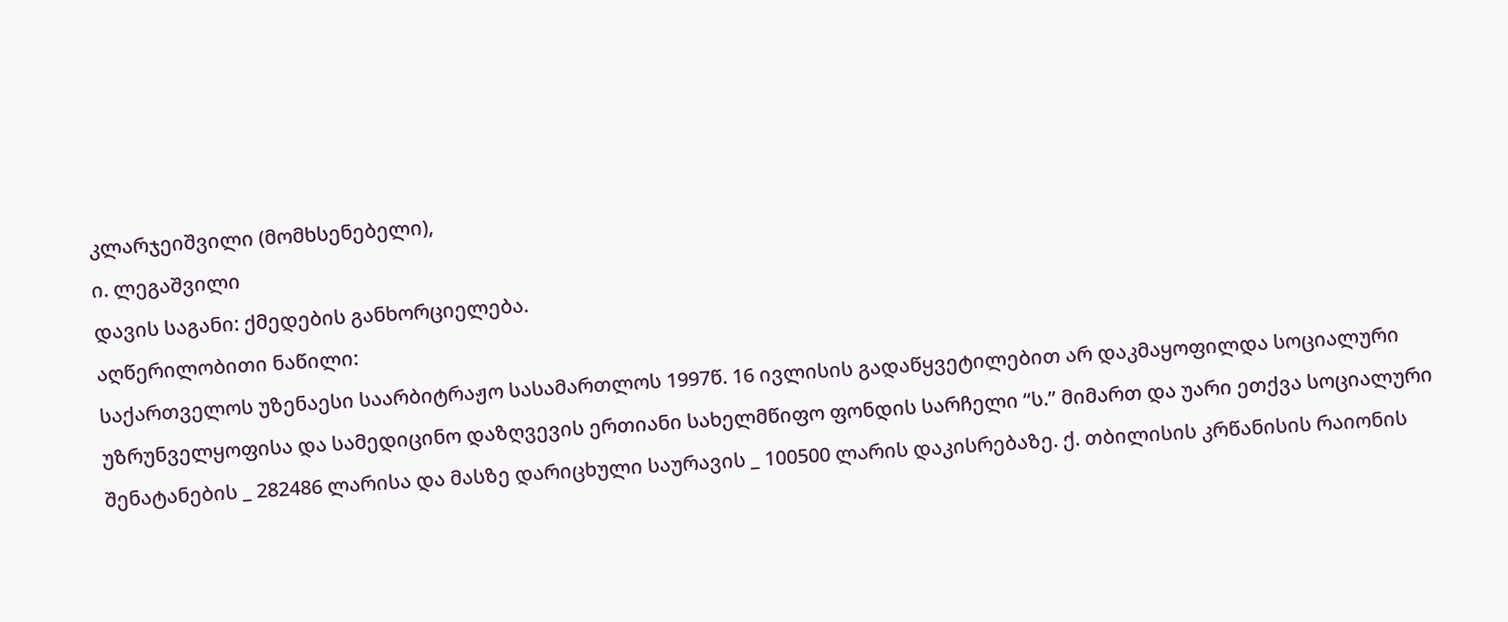კლარჯეიშვილი (მომხსენებელი),
ი. ლეგაშვილი
დავის საგანი: ქმედების განხორციელება.
აღწერილობითი ნაწილი:
საქართველოს უზენაესი საარბიტრაჟო სასამართლოს 1997წ. 16 ივლისის გადაწყვეტილებით არ დაკმაყოფილდა სოციალური უზრუნველყოფისა და სამედიცინო დაზღვევის ერთიანი სახელმწიფო ფონდის სარჩელი “ს.” მიმართ და უარი ეთქვა სოციალური შენატანების _ 282486 ლარისა და მასზე დარიცხული საურავის _ 100500 ლარის დაკისრებაზე. ქ. თბილისის კრწანისის რაიონის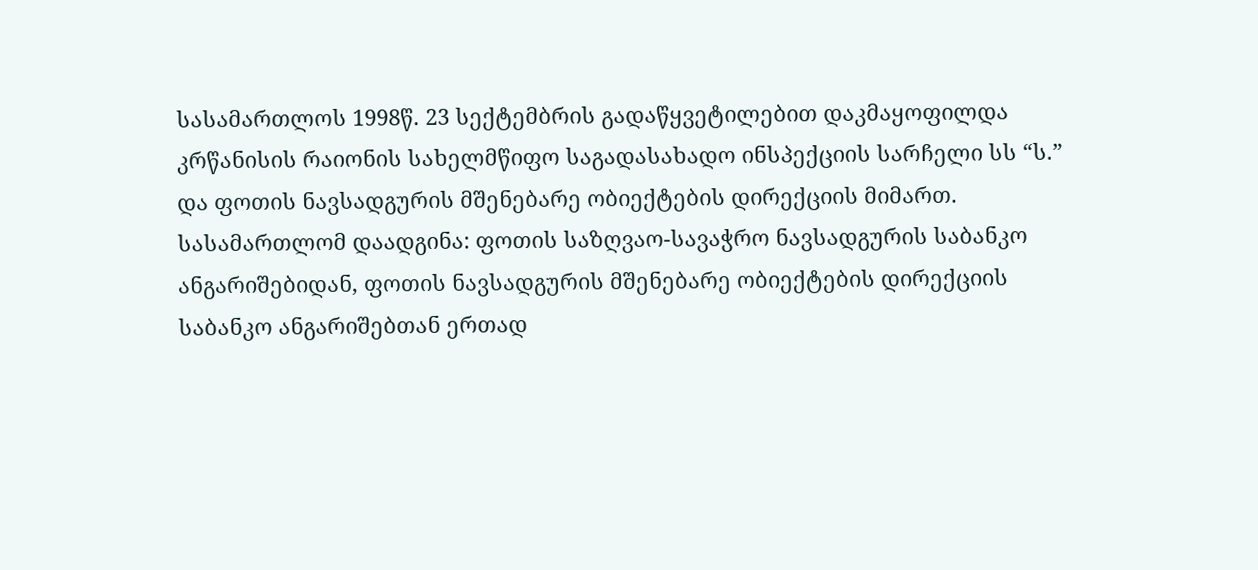სასამართლოს 1998წ. 23 სექტემბრის გადაწყვეტილებით დაკმაყოფილდა კრწანისის რაიონის სახელმწიფო საგადასახადო ინსპექციის სარჩელი სს “ს.” და ფოთის ნავსადგურის მშენებარე ობიექტების დირექციის მიმართ. სასამართლომ დაადგინა: ფოთის საზღვაო-სავაჭრო ნავსადგურის საბანკო ანგარიშებიდან, ფოთის ნავსადგურის მშენებარე ობიექტების დირექციის საბანკო ანგარიშებთან ერთად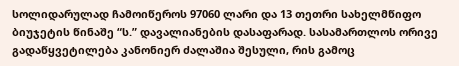სოლიდარულად ჩამოიწეროს 97060 ლარი და 13 თეთრი სახელმწიფო ბიუჯეტის წინაშე “ს.” დავალიანების დასაფარად. სასამართლოს ორივე გადაწყვეტილება კანონიერ ძალაშია შესული, რის გამოც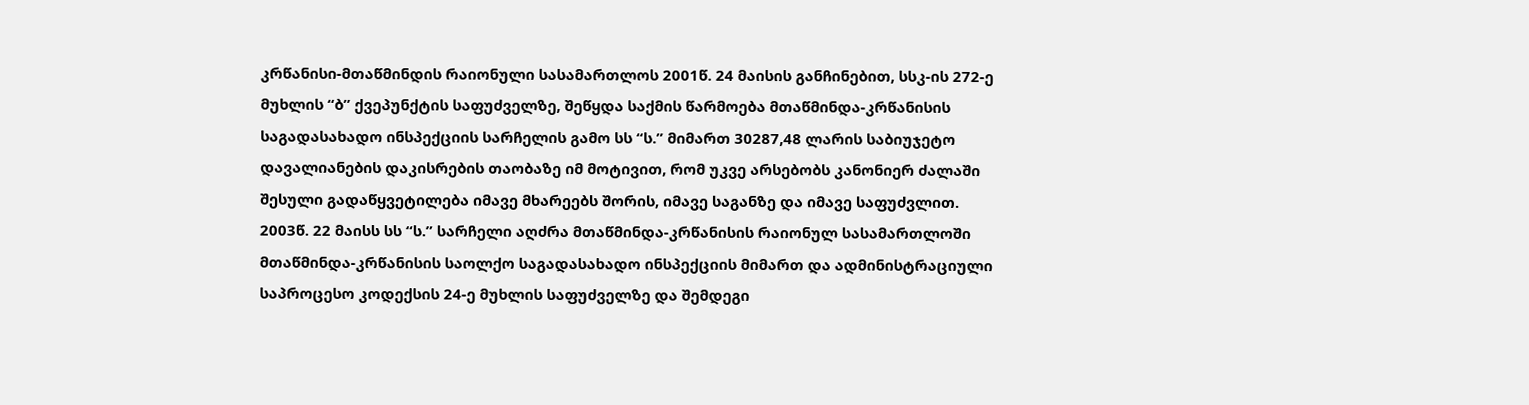კრწანისი-მთაწმინდის რაიონული სასამართლოს 2001წ. 24 მაისის განჩინებით, სსკ-ის 272-ე მუხლის “ბ” ქვეპუნქტის საფუძველზე, შეწყდა საქმის წარმოება მთაწმინდა-კრწანისის საგადასახადო ინსპექციის სარჩელის გამო სს “ს.” მიმართ 30287,48 ლარის საბიუჯეტო დავალიანების დაკისრების თაობაზე იმ მოტივით, რომ უკვე არსებობს კანონიერ ძალაში შესული გადაწყვეტილება იმავე მხარეებს შორის, იმავე საგანზე და იმავე საფუძვლით.
2003წ. 22 მაისს სს “ს.” სარჩელი აღძრა მთაწმინდა-კრწანისის რაიონულ სასამართლოში მთაწმინდა-კრწანისის საოლქო საგადასახადო ინსპექციის მიმართ და ადმინისტრაციული საპროცესო კოდექსის 24-ე მუხლის საფუძველზე და შემდეგი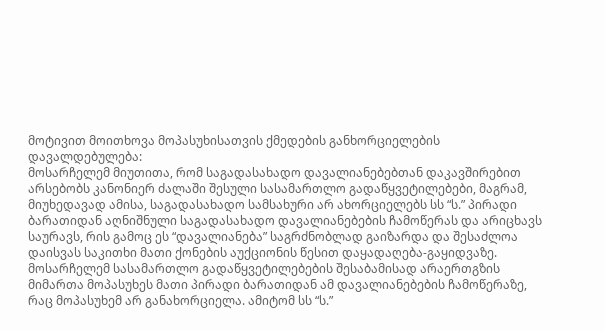მოტივით მოითხოვა მოპასუხისათვის ქმედების განხორციელების დავალდებულება:
მოსარჩელემ მიუთითა, რომ საგადასახადო დავალიანებებთან დაკავშირებით არსებობს კანონიერ ძალაში შესული სასამართლო გადაწყვეტილებები, მაგრამ, მიუხედავად ამისა, საგადასახადო სამსახური არ ახორციელებს სს “ს.” პირადი ბარათიდან აღნიშნული საგადასახადო დავალიანებების ჩამოწერას და არიცხავს საურავს, რის გამოც ეს “დავალიანება” საგრძნობლად გაიზარდა და შესაძლოა დაისვას საკითხი მათი ქონების აუქციონის წესით დაყადაღება-გაყიდვაზე. მოსარჩელემ სასამართლო გადაწყვეტილებების შესაბამისად არაერთგზის მიმართა მოპასუხეს მათი პირადი ბარათიდან ამ დავალიანებების ჩამოწერაზე, რაც მოპასუხემ არ განახორციელა. ამიტომ სს “ს.”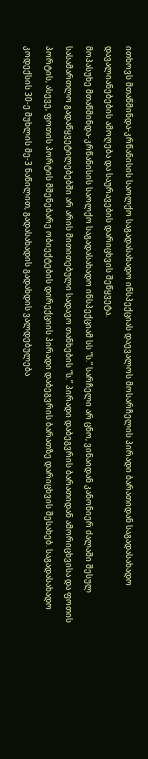ითხოვს მთაწმინდა-კრწანისის საოლქო საგადასახადო ინსპექციას დაევალოს მოსარჩელის პირადი ბარათიდან საგადასახადო დავალიანებების ამოღება და საურავების დარიცხვის შეწყვეტა.
მოპასუხე მთაწმინდა-კრწანისის საოლქო საგადასახადო ინსპექციამ სს “ს.” სარჩელი არ ცნო, ვინაიდან კანონიერ ძალაში შესულ სასამართლო გადაწყვეტილებებში არ არის მითითებული სადავო თანხების “ს.” პირადი დაბეგვრის ბარათიდან ამორიცხვისა და ფოთის პორტის, ასევე, ფოთის პორტის მშენებარე ობიექტების დირექციის პირადი დაბეგვრის ბარათზე დარიცხვის შესახებ. საგადასახადო კოდექსის 30-ე მუხლის მე-3 ნაწილით, გადასახადის გადახდის ვალდებულება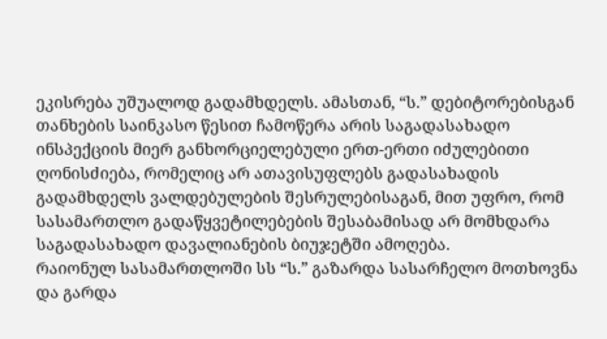ეკისრება უშუალოდ გადამხდელს. ამასთან, “ს.” დებიტორებისგან თანხების საინკასო წესით ჩამოწერა არის საგადასახადო ინსპექციის მიერ განხორციელებული ერთ-ერთი იძულებითი ღონისძიება, რომელიც არ ათავისუფლებს გადასახადის გადამხდელს ვალდებულების შესრულებისაგან, მით უფრო, რომ სასამართლო გადაწყვეტილებების შესაბამისად არ მომხდარა საგადასახადო დავალიანების ბიუჯეტში ამოღება.
რაიონულ სასამართლოში სს “ს.” გაზარდა სასარჩელო მოთხოვნა და გარდა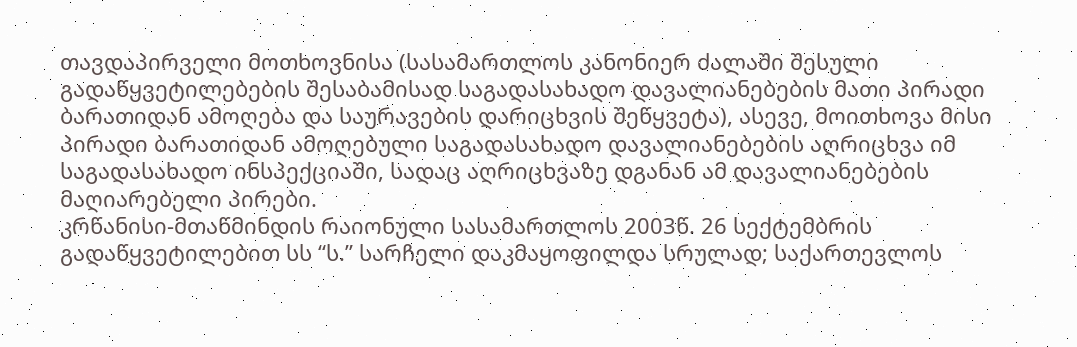თავდაპირველი მოთხოვნისა (სასამართლოს კანონიერ ძალაში შესული გადაწყვეტილებების შესაბამისად საგადასახადო დავალიანებების მათი პირადი ბარათიდან ამოღება და საურავების დარიცხვის შეწყვეტა), ასევე, მოითხოვა მისი პირადი ბარათიდან ამოღებული საგადასახადო დავალიანებების აღრიცხვა იმ საგადასახადო ინსპექციაში, სადაც აღრიცხვაზე დგანან ამ დავალიანებების მაღიარებელი პირები.
კრწანისი-მთაწმინდის რაიონული სასამართლოს 2003წ. 26 სექტემბრის გადაწყვეტილებით სს “ს.” სარჩელი დაკმაყოფილდა სრულად; საქართევლოს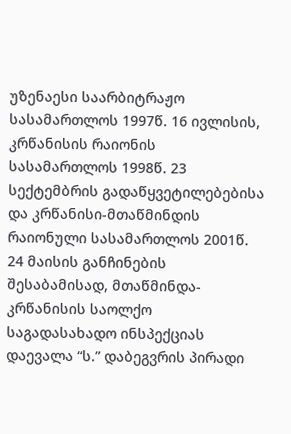უზენაესი საარბიტრაჟო სასამართლოს 1997წ. 16 ივლისის, კრწანისის რაიონის სასამართლოს 1998წ. 23 სექტემბრის გადაწყვეტილებებისა და კრწანისი-მთაწმინდის რაიონული სასამართლოს 2001წ. 24 მაისის განჩინების შესაბამისად, მთაწმინდა-კრწანისის საოლქო საგადასახადო ინსპექციას დაევალა “ს.” დაბეგვრის პირადი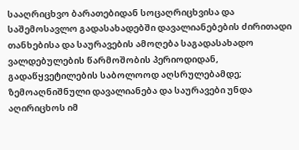სააღრიცხვო ბარათებიდან სოცაღრიცხვისა და საშემოსავლო გადასახადებში დავალიანებების ძირითადი თანხებისა და საურავების ამოღება საგადასახადო ვალდებულების წარმოშობის პერიოდიდან, გადაწყვეტილების საბოლოოდ აღსრულებამდე; ზემოაღნიშნული დავალიანება და საურავები უნდა აღირიცხოს იმ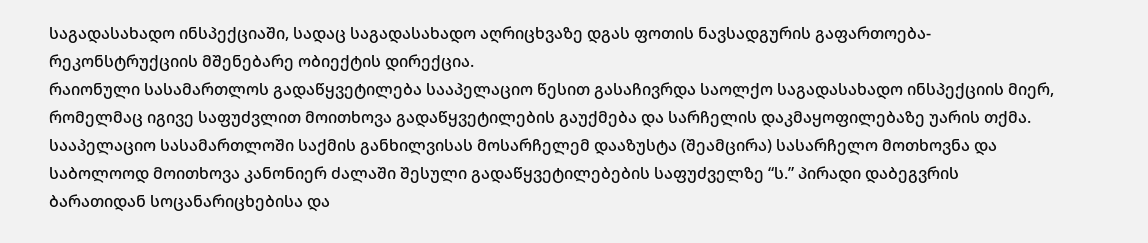საგადასახადო ინსპექციაში, სადაც საგადასახადო აღრიცხვაზე დგას ფოთის ნავსადგურის გაფართოება-რეკონსტრუქციის მშენებარე ობიექტის დირექცია.
რაიონული სასამართლოს გადაწყვეტილება სააპელაციო წესით გასაჩივრდა საოლქო საგადასახადო ინსპექციის მიერ, რომელმაც იგივე საფუძვლით მოითხოვა გადაწყვეტილების გაუქმება და სარჩელის დაკმაყოფილებაზე უარის თქმა. სააპელაციო სასამართლოში საქმის განხილვისას მოსარჩელემ დააზუსტა (შეამცირა) სასარჩელო მოთხოვნა და საბოლოოდ მოითხოვა კანონიერ ძალაში შესული გადაწყვეტილებების საფუძველზე “ს.” პირადი დაბეგვრის ბარათიდან სოცანარიცხებისა და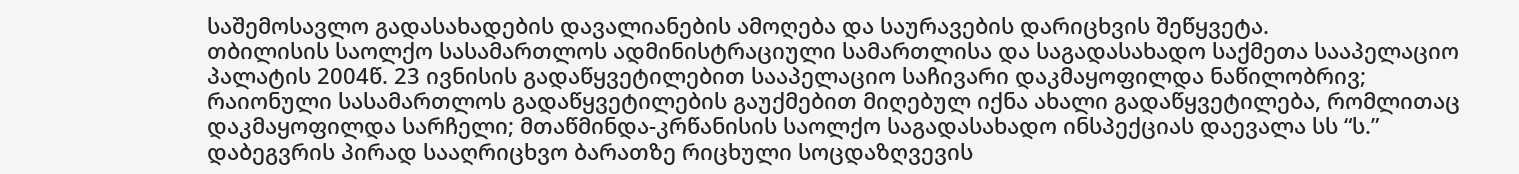საშემოსავლო გადასახადების დავალიანების ამოღება და საურავების დარიცხვის შეწყვეტა.
თბილისის საოლქო სასამართლოს ადმინისტრაციული სამართლისა და საგადასახადო საქმეთა სააპელაციო პალატის 2004წ. 23 ივნისის გადაწყვეტილებით სააპელაციო საჩივარი დაკმაყოფილდა ნაწილობრივ; რაიონული სასამართლოს გადაწყვეტილების გაუქმებით მიღებულ იქნა ახალი გადაწყვეტილება, რომლითაც დაკმაყოფილდა სარჩელი; მთაწმინდა-კრწანისის საოლქო საგადასახადო ინსპექციას დაევალა სს “ს.” დაბეგვრის პირად სააღრიცხვო ბარათზე რიცხული სოცდაზღვევის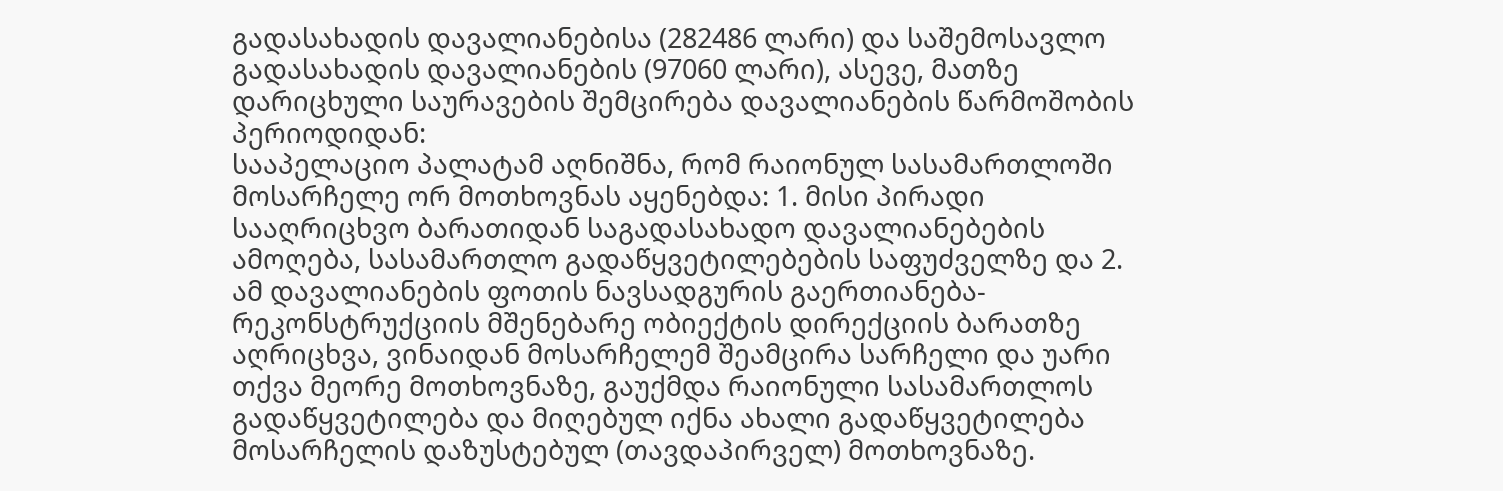გადასახადის დავალიანებისა (282486 ლარი) და საშემოსავლო გადასახადის დავალიანების (97060 ლარი), ასევე, მათზე დარიცხული საურავების შემცირება დავალიანების წარმოშობის პერიოდიდან:
სააპელაციო პალატამ აღნიშნა, რომ რაიონულ სასამართლოში მოსარჩელე ორ მოთხოვნას აყენებდა: 1. მისი პირადი სააღრიცხვო ბარათიდან საგადასახადო დავალიანებების ამოღება, სასამართლო გადაწყვეტილებების საფუძველზე და 2. ამ დავალიანების ფოთის ნავსადგურის გაერთიანება-რეკონსტრუქციის მშენებარე ობიექტის დირექციის ბარათზე აღრიცხვა, ვინაიდან მოსარჩელემ შეამცირა სარჩელი და უარი თქვა მეორე მოთხოვნაზე, გაუქმდა რაიონული სასამართლოს გადაწყვეტილება და მიღებულ იქნა ახალი გადაწყვეტილება მოსარჩელის დაზუსტებულ (თავდაპირველ) მოთხოვნაზე.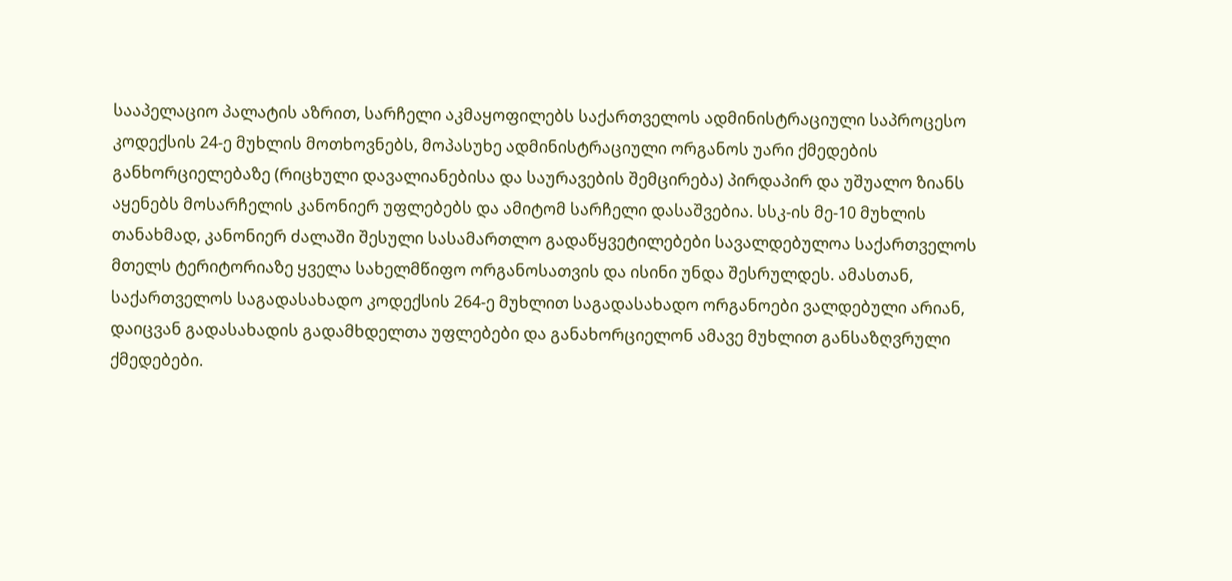სააპელაციო პალატის აზრით, სარჩელი აკმაყოფილებს საქართველოს ადმინისტრაციული საპროცესო კოდექსის 24-ე მუხლის მოთხოვნებს, მოპასუხე ადმინისტრაციული ორგანოს უარი ქმედების განხორციელებაზე (რიცხული დავალიანებისა და საურავების შემცირება) პირდაპირ და უშუალო ზიანს აყენებს მოსარჩელის კანონიერ უფლებებს და ამიტომ სარჩელი დასაშვებია. სსკ-ის მე-10 მუხლის თანახმად, კანონიერ ძალაში შესული სასამართლო გადაწყვეტილებები სავალდებულოა საქართველოს მთელს ტერიტორიაზე ყველა სახელმწიფო ორგანოსათვის და ისინი უნდა შესრულდეს. ამასთან, საქართველოს საგადასახადო კოდექსის 264-ე მუხლით საგადასახადო ორგანოები ვალდებული არიან, დაიცვან გადასახადის გადამხდელთა უფლებები და განახორციელონ ამავე მუხლით განსაზღვრული ქმედებები.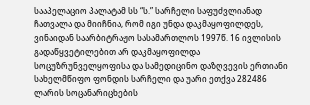სააპელაციო პალატამ სს “ს.” სარჩელი საფუძვლიანად ჩათვალა და მიიჩნია, რომ იგი უნდა დაკმაყოფილდეს, ვინაიდან საარბიტრაჟო სასამართლოს 1997წ. 16 ივლისის გადაწყვეტილებით არ დაკმაყოფილდა სოცუზრუნველყოფისა და სამედიცინო დაზღვევის ერთიანი სახელმწიფო ფონდის სარჩელი და უარი ეთქვა 282486 ლარის სოცანარიცხების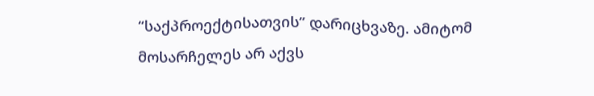“საქპროექტისათვის” დარიცხვაზე. ამიტომ მოსარჩელეს არ აქვს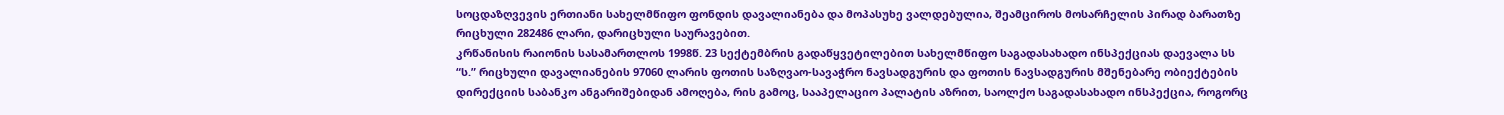სოცდაზღვევის ერთიანი სახელმწიფო ფონდის დავალიანება და მოპასუხე ვალდებულია, შეამციროს მოსარჩელის პირად ბარათზე რიცხული 282486 ლარი, დარიცხული საურავებით.
კრწანისის რაიონის სასამართლოს 1998წ. 23 სექტემბრის გადაწყვეტილებით სახელმწიფო საგადასახადო ინსპექციას დაევალა სს “ს.” რიცხული დავალიანების 97060 ლარის ფოთის საზღვაო-სავაჭრო ნავსადგურის და ფოთის ნავსადგურის მშენებარე ობიექტების დირექციის საბანკო ანგარიშებიდან ამოღება, რის გამოც, სააპელაციო პალატის აზრით, საოლქო საგადასახადო ინსპექცია, როგორც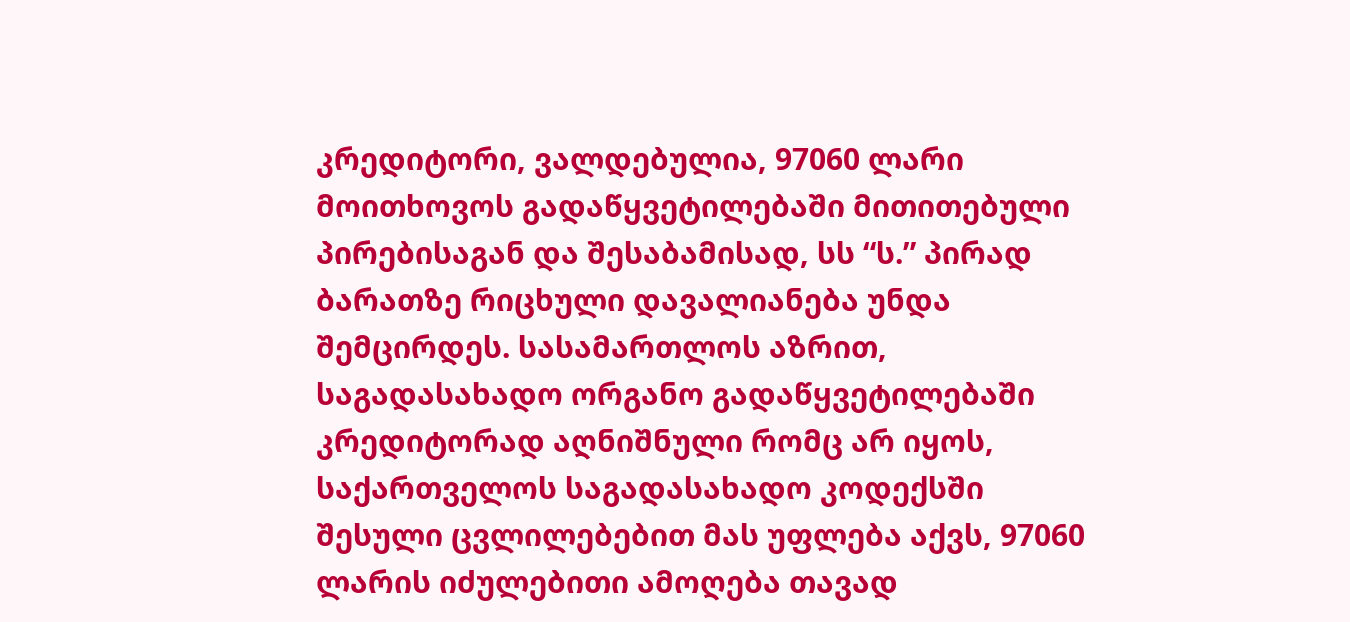კრედიტორი, ვალდებულია, 97060 ლარი მოითხოვოს გადაწყვეტილებაში მითითებული პირებისაგან და შესაბამისად, სს “ს.” პირად ბარათზე რიცხული დავალიანება უნდა შემცირდეს. სასამართლოს აზრით, საგადასახადო ორგანო გადაწყვეტილებაში კრედიტორად აღნიშნული რომც არ იყოს, საქართველოს საგადასახადო კოდექსში შესული ცვლილებებით მას უფლება აქვს, 97060 ლარის იძულებითი ამოღება თავად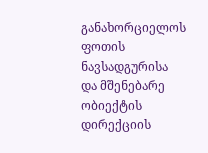განახორციელოს ფოთის ნავსადგურისა და მშენებარე ობიექტის დირექციის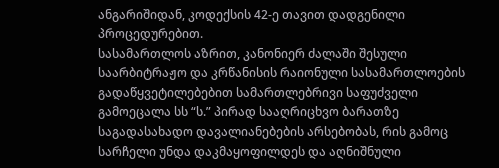ანგარიშიდან, კოდექსის 42-ე თავით დადგენილი პროცედურებით.
სასამართლოს აზრით, კანონიერ ძალაში შესული საარბიტრაჟო და კრწანისის რაიონული სასამართლოების გადაწყვეტილებებით სამართლებრივი საფუძველი გამოეცალა სს “ს.” პირად სააღრიცხვო ბარათზე საგადასახადო დავალიანებების არსებობას, რის გამოც სარჩელი უნდა დაკმაყოფილდეს და აღნიშნული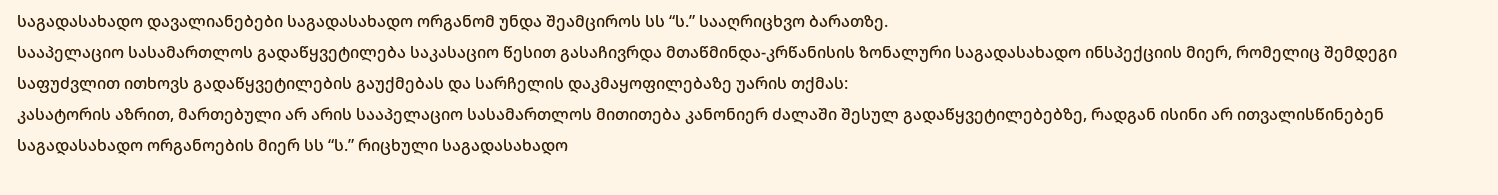საგადასახადო დავალიანებები საგადასახადო ორგანომ უნდა შეამციროს სს “ს.” სააღრიცხვო ბარათზე.
სააპელაციო სასამართლოს გადაწყვეტილება საკასაციო წესით გასაჩივრდა მთაწმინდა-კრწანისის ზონალური საგადასახადო ინსპექციის მიერ, რომელიც შემდეგი საფუძვლით ითხოვს გადაწყვეტილების გაუქმებას და სარჩელის დაკმაყოფილებაზე უარის თქმას:
კასატორის აზრით, მართებული არ არის სააპელაციო სასამართლოს მითითება კანონიერ ძალაში შესულ გადაწყვეტილებებზე, რადგან ისინი არ ითვალისწინებენ საგადასახადო ორგანოების მიერ სს “ს.” რიცხული საგადასახადო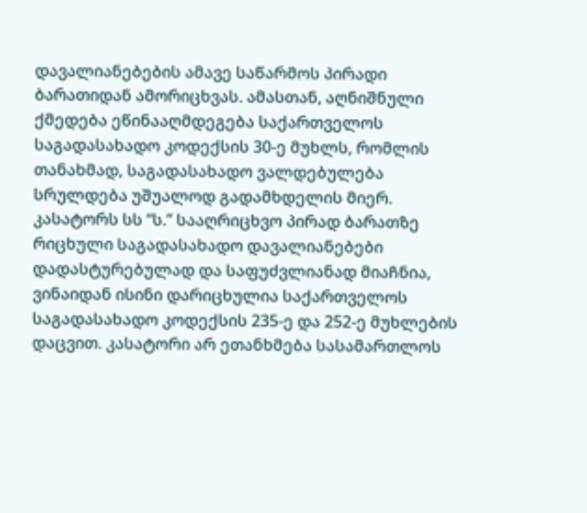დავალიანებების ამავე საწარმოს პირადი ბარათიდან ამორიცხვას. ამასთან, აღნიშნული ქმედება ეწინააღმდეგება საქართველოს საგადასახადო კოდექსის 30-ე მუხლს, რომლის თანახმად, საგადასახადო ვალდებულება სრულდება უშუალოდ გადამხდელის მიერ. კასატორს სს “ს.” სააღრიცხვო პირად ბარათზე რიცხული საგადასახადო დავალიანებები დადასტურებულად და საფუძვლიანად მიაჩნია, ვინაიდან ისინი დარიცხულია საქართველოს საგადასახადო კოდექსის 235-ე და 252-ე მუხლების დაცვით. კასატორი არ ეთანხმება სასამართლოს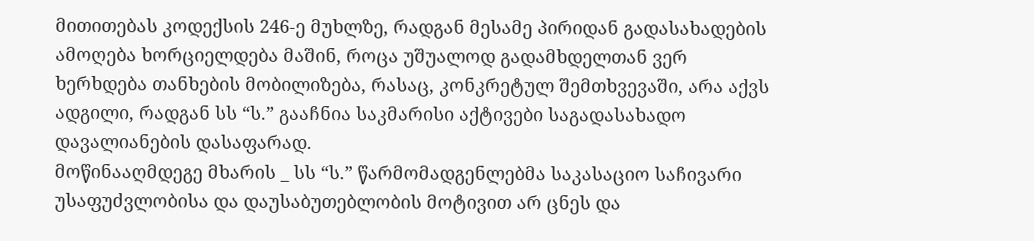მითითებას კოდექსის 246-ე მუხლზე, რადგან მესამე პირიდან გადასახადების ამოღება ხორციელდება მაშინ, როცა უშუალოდ გადამხდელთან ვერ ხერხდება თანხების მობილიზება, რასაც, კონკრეტულ შემთხვევაში, არა აქვს ადგილი, რადგან სს “ს.” გააჩნია საკმარისი აქტივები საგადასახადო დავალიანების დასაფარად.
მოწინააღმდეგე მხარის _ სს “ს.” წარმომადგენლებმა საკასაციო საჩივარი უსაფუძვლობისა და დაუსაბუთებლობის მოტივით არ ცნეს და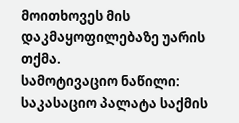მოითხოვეს მის დაკმაყოფილებაზე უარის თქმა.
სამოტივაციო ნაწილი:
საკასაციო პალატა საქმის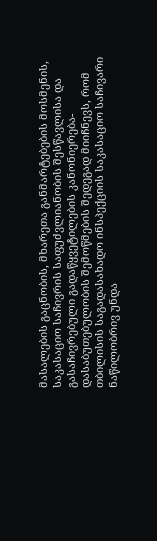მასალების გაცნობის, მხარეთა განმარტებების მოსმენის, საკასაციო საჩივრის საფუძვლიანობის შესწავლისა და გასაჩივრებული გადაწყვეტილების კანონიერება-დასაბუთებულობის შემოწმების შედეგად მიიჩნევს, რომ თბილისის საგადასახადო ინსპექციის საკასაციო საჩივარი ნაწილობრივ უნდა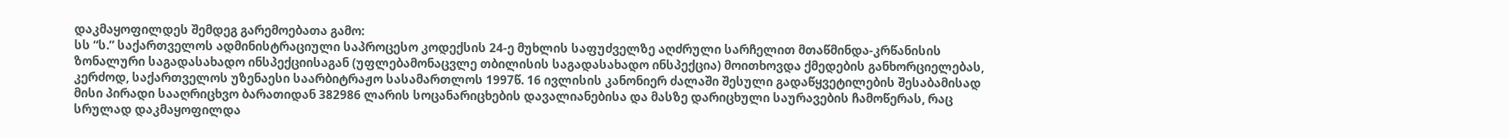დაკმაყოფილდეს შემდეგ გარემოებათა გამო:
სს “ს.” საქართველოს ადმინისტრაციული საპროცესო კოდექსის 24-ე მუხლის საფუძველზე აღძრული სარჩელით მთაწმინდა-კრწანისის ზონალური საგადასახადო ინსპექციისაგან (უფლებამონაცვლე თბილისის საგადასახადო ინსპექცია) მოითხოვდა ქმედების განხორციელებას, კერძოდ, საქართველოს უზენაესი საარბიტრაჟო სასამართლოს 1997წ. 16 ივლისის კანონიერ ძალაში შესული გადაწყვეტილების შესაბამისად მისი პირადი სააღრიცხვო ბარათიდან 382986 ლარის სოცანარიცხების დავალიანებისა და მასზე დარიცხული საურავების ჩამოწერას, რაც სრულად დაკმაყოფილდა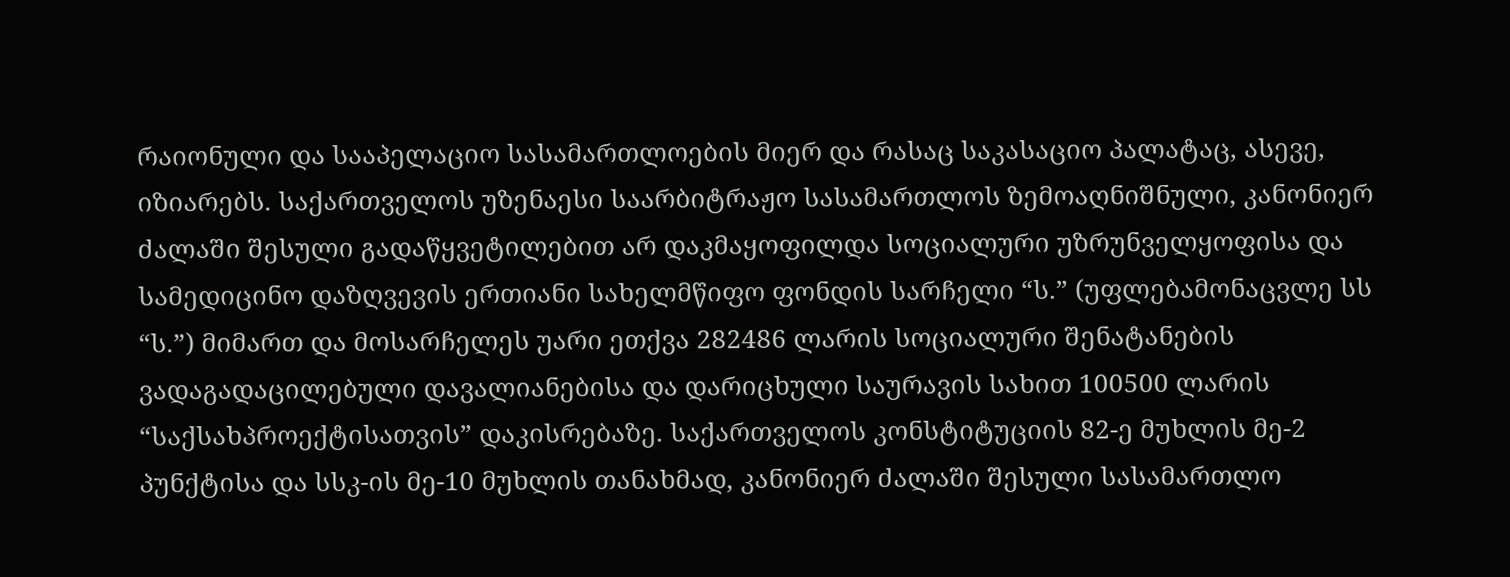რაიონული და სააპელაციო სასამართლოების მიერ და რასაც საკასაციო პალატაც, ასევე, იზიარებს. საქართველოს უზენაესი საარბიტრაჟო სასამართლოს ზემოაღნიშნული, კანონიერ ძალაში შესული გადაწყვეტილებით არ დაკმაყოფილდა სოციალური უზრუნველყოფისა და სამედიცინო დაზღვევის ერთიანი სახელმწიფო ფონდის სარჩელი “ს.” (უფლებამონაცვლე სს “ს.”) მიმართ და მოსარჩელეს უარი ეთქვა 282486 ლარის სოციალური შენატანების ვადაგადაცილებული დავალიანებისა და დარიცხული საურავის სახით 100500 ლარის “საქსახპროექტისათვის” დაკისრებაზე. საქართველოს კონსტიტუციის 82-ე მუხლის მე-2 პუნქტისა და სსკ-ის მე-10 მუხლის თანახმად, კანონიერ ძალაში შესული სასამართლო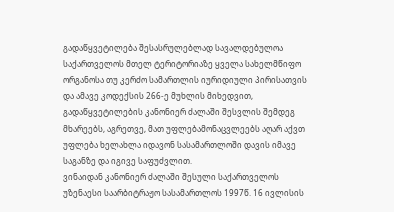გადაწყვეტილება შესასრულებლად სავალდებულოა საქართველოს მთელ ტერიტორიაზე ყველა სახელმწიფო ორგანოსა თუ კერძო სამართლის იურიდიული პირისათვის და ამავე კოდექსის 266-ე მუხლის მიხედვით, გადაწყვეტილების კანონიერ ძალაში შესვლის შემდეგ მხარეებს, აგრეთვე, მათ უფლებამონაცვლეებს აღარ აქვთ უფლება ხელახლა იდავონ სასამართლოში დავის იმავე საგანზე და იგივე საფუძვლით.
ვინაიდან კანონიერ ძალაში შესული საქართველოს უზენაესი საარბიტრაჟო სასამართლოს 1997წ. 16 ივლისის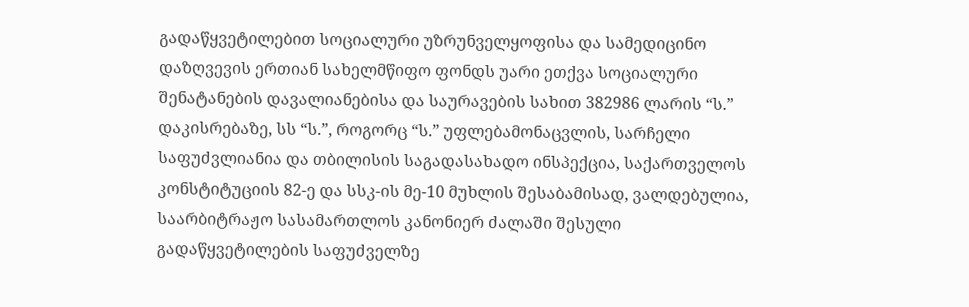გადაწყვეტილებით სოციალური უზრუნველყოფისა და სამედიცინო დაზღვევის ერთიან სახელმწიფო ფონდს უარი ეთქვა სოციალური შენატანების დავალიანებისა და საურავების სახით 382986 ლარის “ს.” დაკისრებაზე, სს “ს.”, როგორც “ს.” უფლებამონაცვლის, სარჩელი საფუძვლიანია და თბილისის საგადასახადო ინსპექცია, საქართველოს კონსტიტუციის 82-ე და სსკ-ის მე-10 მუხლის შესაბამისად, ვალდებულია, საარბიტრაჟო სასამართლოს კანონიერ ძალაში შესული გადაწყვეტილების საფუძველზე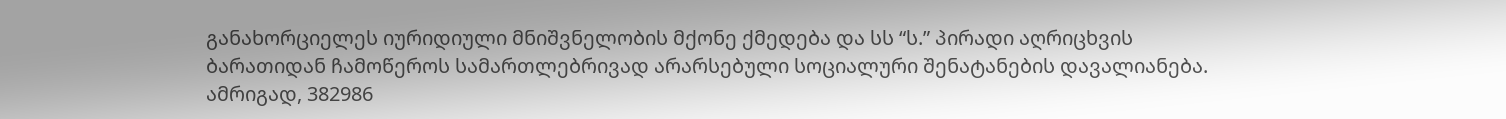განახორციელეს იურიდიული მნიშვნელობის მქონე ქმედება და სს “ს.” პირადი აღრიცხვის ბარათიდან ჩამოწეროს სამართლებრივად არარსებული სოციალური შენატანების დავალიანება. ამრიგად, 382986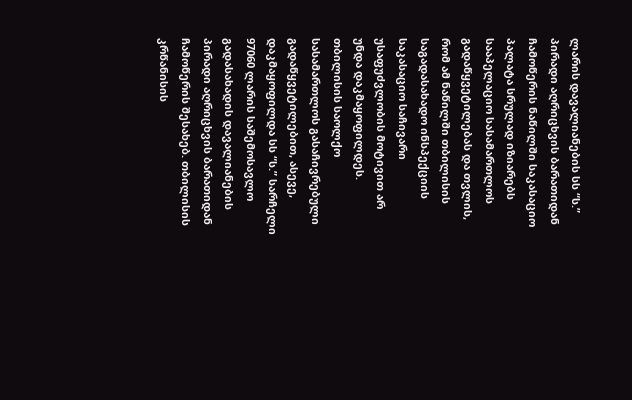ლარის დავალიანების სს “ს.” პირადი აღრიცხვის ბარათიდან ჩამოწერის ნაწილში საკასაციო პალატა სრულად იზიარებს სააპელაციო სასამართლოს გადაწყვეტილებას და თვლის, რომ ამ ნაწილში თბილისის საგადასახადო ინსპექციის საკასაციო საჩივარი უსაფუძვლობის მოტივით არ უნდა დაკმაყოფილდეს.
თბილისის საოლქო სასამართლოს გასაჩივრებული გადაწყვეტილებით, ასევე, დაკმაყოფილდა სს “ს.” სარჩელი 97060 ლარის საშემოსავლო გადასახადის დავალიანების პირადი აღრიცხვის ბარათიდან ჩამოწერის შესახებ. თბილისის კრწანისის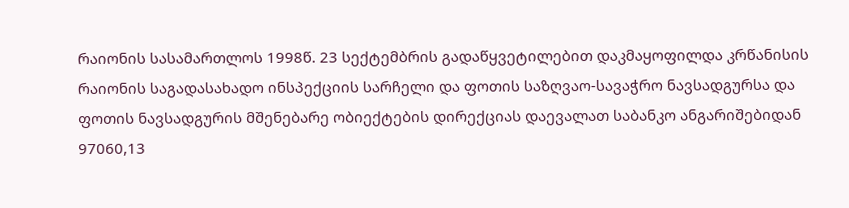რაიონის სასამართლოს 1998წ. 23 სექტემბრის გადაწყვეტილებით დაკმაყოფილდა კრწანისის რაიონის საგადასახადო ინსპექციის სარჩელი და ფოთის საზღვაო-სავაჭრო ნავსადგურსა და ფოთის ნავსადგურის მშენებარე ობიექტების დირექციას დაევალათ საბანკო ანგარიშებიდან 97060,13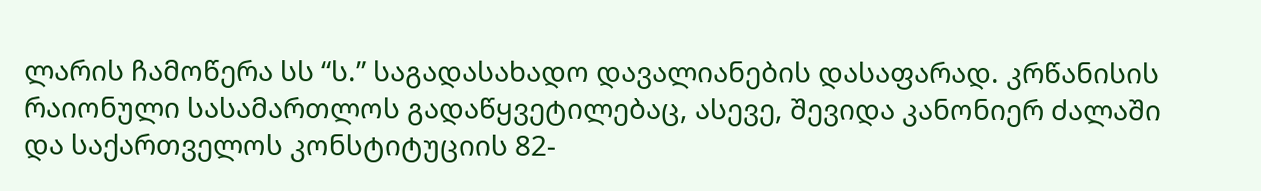ლარის ჩამოწერა სს “ს.” საგადასახადო დავალიანების დასაფარად. კრწანისის რაიონული სასამართლოს გადაწყვეტილებაც, ასევე, შევიდა კანონიერ ძალაში და საქართველოს კონსტიტუციის 82-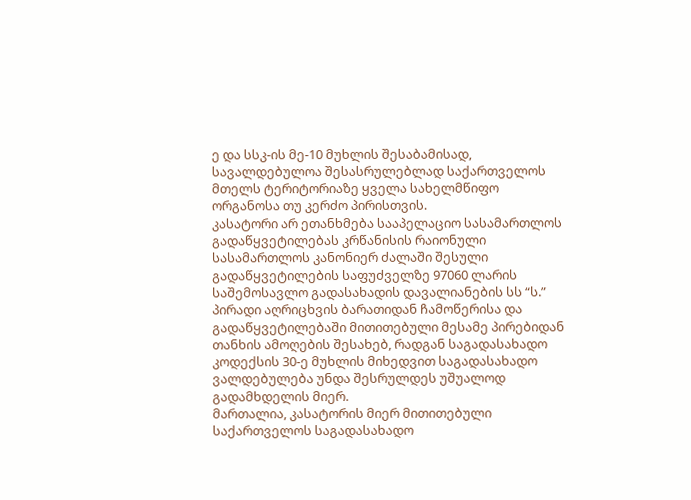ე და სსკ-ის მე-10 მუხლის შესაბამისად, სავალდებულოა შესასრულებლად საქართველოს მთელს ტერიტორიაზე ყველა სახელმწიფო ორგანოსა თუ კერძო პირისთვის.
კასატორი არ ეთანხმება სააპელაციო სასამართლოს გადაწყვეტილებას კრწანისის რაიონული სასამართლოს კანონიერ ძალაში შესული გადაწყვეტილების საფუძველზე 97060 ლარის საშემოსავლო გადასახადის დავალიანების სს “ს.” პირადი აღრიცხვის ბარათიდან ჩამოწერისა და გადაწყვეტილებაში მითითებული მესამე პირებიდან თანხის ამოღების შესახებ, რადგან საგადასახადო კოდექსის 30-ე მუხლის მიხედვით საგადასახადო ვალდებულება უნდა შესრულდეს უშუალოდ გადამხდელის მიერ.
მართალია, კასატორის მიერ მითითებული საქართველოს საგადასახადო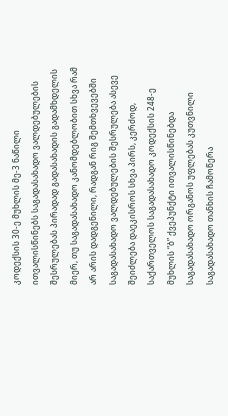კოდექსის 30-ე მუხლის მე-3 ნაწილი ითვალისწინებს საგადასახადო ვალდებულების შესრულებას პირადად გადასახადის გადამხდელის მიერ, თუ საგადასახადო კანომდებლობით სხვა რამ არ არის დადგენილი, რადგან რიგ შემთხვევებში საგადასახადო ვალდებულების შესრულება ასევე შეიძლება დაეკისროს სხვა პირს, კერძოდ, საქართველოს საგადასახადო კოდექსის 248-ე მუხლის “ბ” ქვეპუნქტი ითვალისწინებდა საგადასახადო ორგანოს უფლებას კუთვნილი საგადასახადო თანხის ჩამოწერა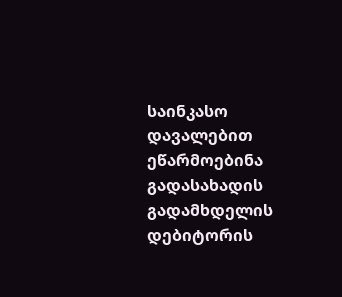საინკასო დავალებით ეწარმოებინა გადასახადის გადამხდელის დებიტორის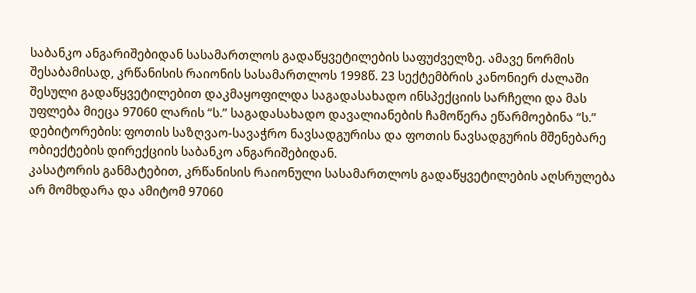საბანკო ანგარიშებიდან სასამართლოს გადაწყვეტილების საფუძველზე. ამავე ნორმის შესაბამისად, კრწანისის რაიონის სასამართლოს 1998წ. 23 სექტემბრის კანონიერ ძალაში შესული გადაწყვეტილებით დაკმაყოფილდა საგადასახადო ინსპექციის სარჩელი და მას უფლება მიეცა 97060 ლარის “ს.” საგადასახადო დავალიანების ჩამოწერა ეწარმოებინა “ს.” დებიტორების: ფოთის საზღვაო-სავაჭრო ნავსადგურისა და ფოთის ნავსადგურის მშენებარე ობიექტების დირექციის საბანკო ანგარიშებიდან.
კასატორის განმატებით, კრწანისის რაიონული სასამართლოს გადაწყვეტილების აღსრულება არ მომხდარა და ამიტომ 97060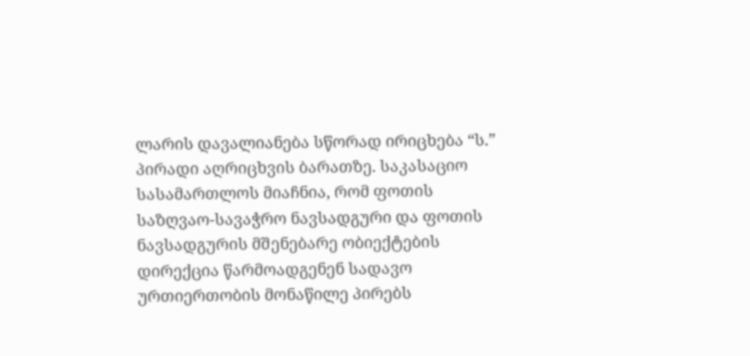ლარის დავალიანება სწორად ირიცხება “ს.” პირადი აღრიცხვის ბარათზე. საკასაციო სასამართლოს მიაჩნია, რომ ფოთის საზღვაო-სავაჭრო ნავსადგური და ფოთის ნავსადგურის მშენებარე ობიექტების დირექცია წარმოადგენენ სადავო ურთიერთობის მონაწილე პირებს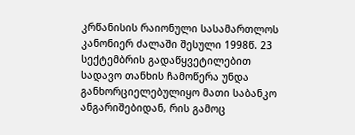კრწანისის რაიონული სასამართლოს კანონიერ ძალაში შესული 1998წ. 23 სექტემბრის გადაწყვეტილებით სადავო თანხის ჩამოწერა უნდა განხორციელებულიყო მათი საბანკო ანგარიშებიდან, რის გამოც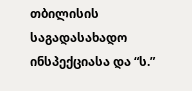თბილისის საგადასახადო ინსპექციასა და “ს.”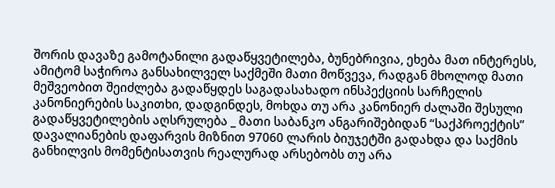შორის დავაზე გამოტანილი გადაწყვეტილება, ბუნებრივია, ეხება მათ ინტერესს, ამიტომ საჭიროა განსახილველ საქმეში მათი მოწვევა, რადგან მხოლოდ მათი მეშვეობით შეიძლება გადაწყდეს საგადასახადო ინსპექციის სარჩელის კანონიერების საკითხი, დადგინდეს, მოხდა თუ არა კანონიერ ძალაში შესული გადაწყვეტილების აღსრულება _ მათი საბანკო ანგარიშებიდან “საქპროექტის” დავალიანების დაფარვის მიზნით 97060 ლარის ბიუჯეტში გადახდა და საქმის განხილვის მომენტისათვის რეალურად არსებობს თუ არა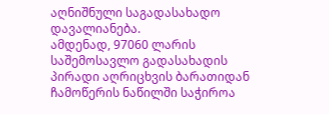აღნიშნული საგადასახადო დავალიანება.
ამდენად, 97060 ლარის საშემოსავლო გადასახადის პირადი აღრიცხვის ბარათიდან ჩამოწერის ნაწილში საჭიროა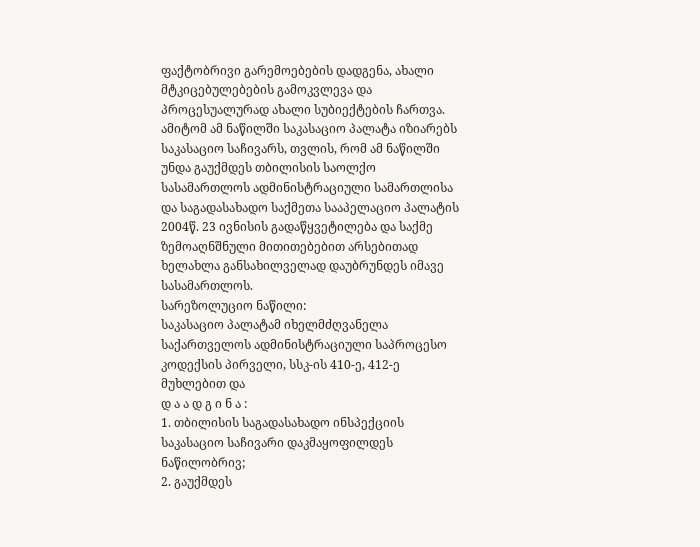ფაქტობრივი გარემოებების დადგენა, ახალი მტკიცებულებების გამოკვლევა და პროცესუალურად ახალი სუბიექტების ჩართვა. ამიტომ ამ ნაწილში საკასაციო პალატა იზიარებს საკასაციო საჩივარს, თვლის, რომ ამ ნაწილში უნდა გაუქმდეს თბილისის საოლქო სასამართლოს ადმინისტრაციული სამართლისა და საგადასახადო საქმეთა სააპელაციო პალატის 2004წ. 23 ივნისის გადაწყვეტილება და საქმე ზემოაღნშნული მითითებებით არსებითად ხელახლა განსახილველად დაუბრუნდეს იმავე სასამართლოს.
სარეზოლუციო ნაწილი:
საკასაციო პალატამ იხელმძღვანელა საქართველოს ადმინისტრაციული საპროცესო კოდექსის პირველი, სსკ-ის 410-ე, 412-ე მუხლებით და
დ ა ა დ გ ი ნ ა :
1. თბილისის საგადასახადო ინსპექციის საკასაციო საჩივარი დაკმაყოფილდეს ნაწილობრივ;
2. გაუქმდეს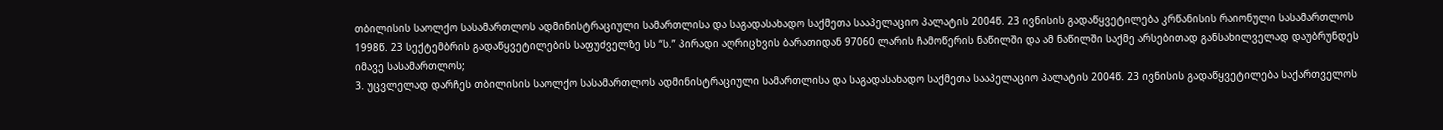თბილისის საოლქო სასამართლოს ადმინისტრაციული სამართლისა და საგადასახადო საქმეთა სააპელაციო პალატის 2004წ. 23 ივნისის გადაწყვეტილება კრწანისის რაიონული სასამართლოს 1998წ. 23 სექტემბრის გადაწყვეტილების საფუძველზე სს “ს.” პირადი აღრიცხვის ბარათიდან 97060 ლარის ჩამოწერის ნაწილში და ამ ნაწილში საქმე არსებითად განსახილველად დაუბრუნდეს იმავე სასამართლოს;
3. უცვლელად დარჩეს თბილისის საოლქო სასამართლოს ადმინისტრაციული სამართლისა და საგადასახადო საქმეთა სააპელაციო პალატის 2004წ. 23 ივნისის გადაწყვეტილება საქართველოს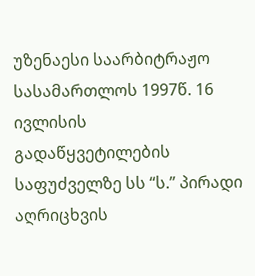უზენაესი საარბიტრაჟო სასამართლოს 1997წ. 16 ივლისის გადაწყვეტილების საფუძველზე სს “ს.” პირადი აღრიცხვის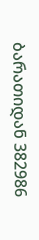ბარათიდან 382986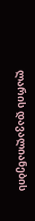ლარის დავალიანების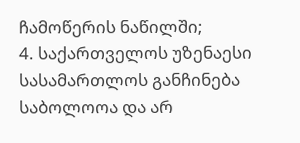ჩამოწერის ნაწილში;
4. საქართველოს უზენაესი სასამართლოს განჩინება საბოლოოა და არ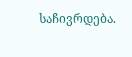საჩივრდება.